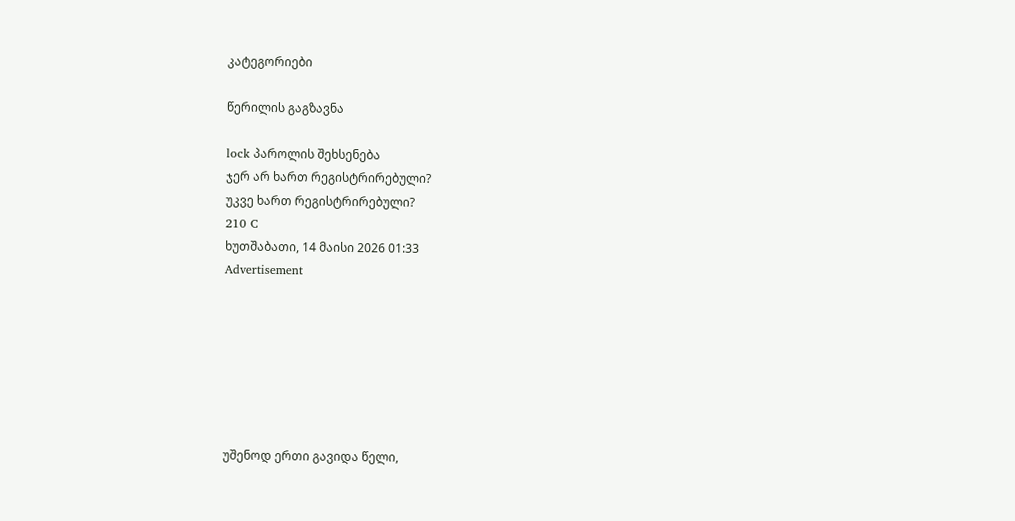კატეგორიები

წერილის გაგზავნა

lock პაროლის შეხსენება
ჯერ არ ხართ რეგისტრირებული?
უკვე ხართ რეგისტრირებული?
210 C
ხუთშაბათი, 14 მაისი 2026 01:33
Advertisement







უშენოდ ერთი გავიდა წელი,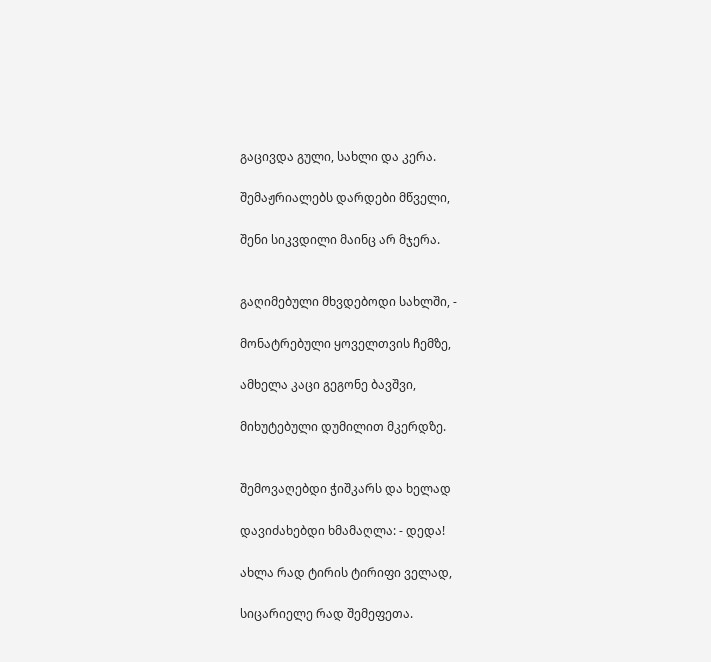გაცივდა გული, სახლი და კერა.

შემაჟრიალებს დარდები მწველი,

შენი სიკვდილი მაინც არ მჯერა.


გაღიმებული მხვდებოდი სახლში, -

მონატრებული ყოველთვის ჩემზე,

ამხელა კაცი გეგონე ბავშვი,

მიხუტებული დუმილით მკერდზე.


შემოვაღებდი ჭიშკარს და ხელად

დავიძახებდი ხმამაღლა: - დედა!

ახლა რად ტირის ტირიფი ველად,

სიცარიელე რად შემეფეთა.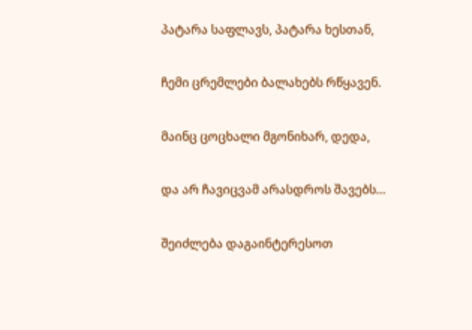პატარა საფლავს, პატარა ხესთან,

ჩემი ცრემლები ბალახებს რწყავენ.

მაინც ცოცხალი მგონიხარ, დედა,

და არ ჩავიცვამ არასდროს შავებს…

შეიძლება დაგაინტერესოთ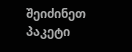შეიძინეთ პაკეტი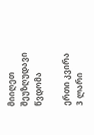მიიღეთ შეუზღუდავი წვდომა

ერთი კვირა
3 ლარი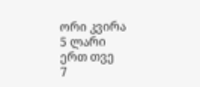ორი კვირა
5 ლარი
ერთ თვე
7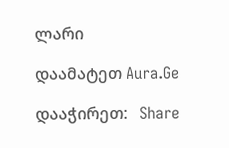ლარი

დაამატეთ Aura.Ge

დააჭირეთ:   Share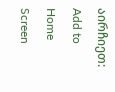აირჩიეთ:   Add to Home Screen